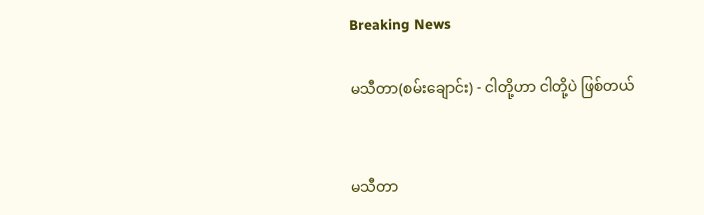Breaking News

မသီတာ(စမ်းချောင်း) - ငါတို့ဟာ ငါတို့ပဲ ဖြစ်တယ်


မသီတာ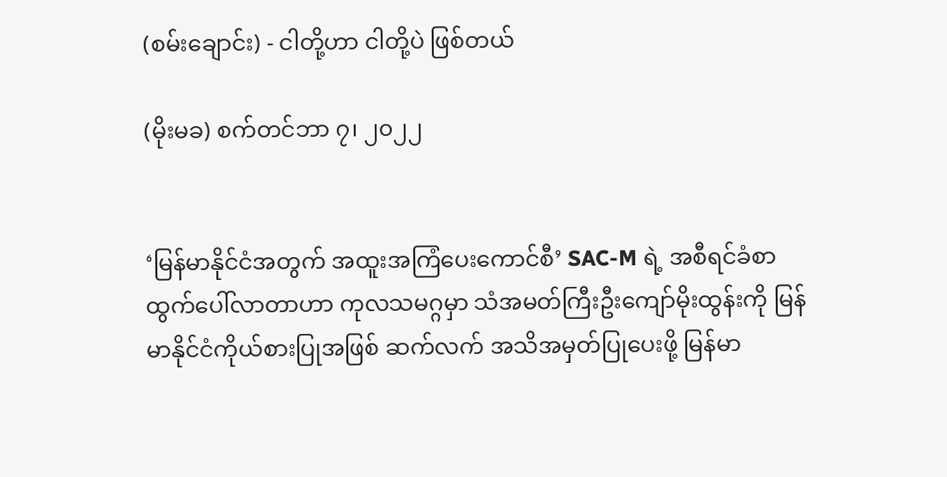(စမ်းချောင်း) - ငါတို့ဟာ ငါတို့ပဲ ဖြစ်တယ်

(မိုးမခ) စက်တင်ဘာ ၇၊ ၂၀၂၂


‘မြန်မာနိုင်ငံအတွက် အထူးအကြံပေးကောင်စီ’ SAC-M ရဲ့ အစီရင်ခံစာ ထွက်ပေါ်လာတာဟာ ကုလသမဂ္ဂမှာ သံအမတ်ကြီးဦးကျော်မိုးထွန်းကို မြန်မာနိုင်ငံကိုယ်စားပြုအဖြစ် ဆက်လက် အသိအမှတ်ပြုပေးဖို့ မြန်မာ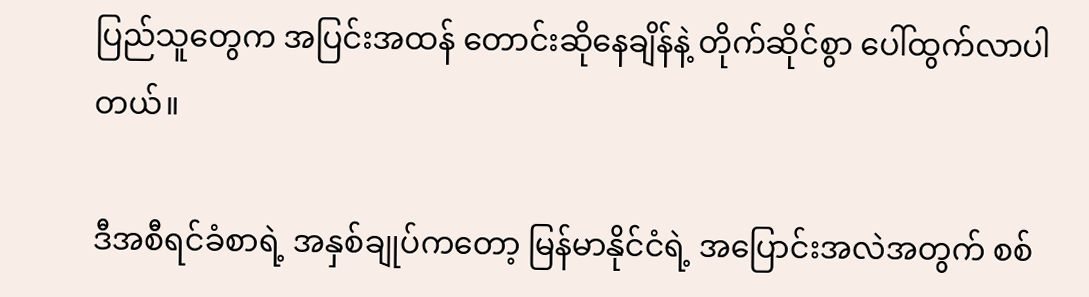ပြည်သူတွေက အပြင်းအထန် တောင်းဆိုနေချိန်နဲ့ တိုက်ဆိုင်စွာ ပေါ်ထွက်လာပါတယ်။

ဒီအစီရင်ခံစာရဲ့ အနှစ်ချုပ်ကတော့ မြန်မာနိုင်ငံရဲ့ အပြောင်းအလဲအတွက် စစ်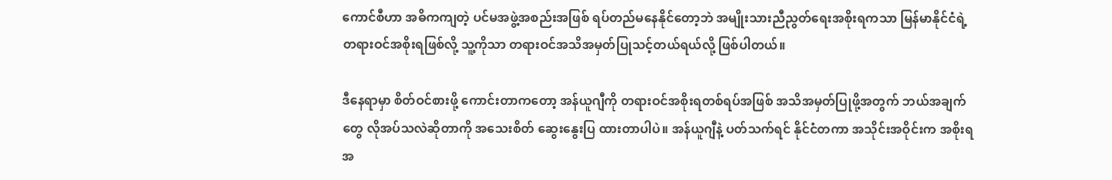ကောင်စီဟာ အဓိကကျတဲ့ ပင်မအဖွဲ့အစည်းအဖြစ် ရပ်တည်မနေနိုင်တော့ဘဲ အမျိုးသားညီညွတ်ရေးအစိုးရကသာ မြန်မာနိုင်ငံရဲ့ တရားဝင်အစိုးရဖြစ်လို့ သူ့ကိုသာ တရားဝင်အသိအမှတ်ပြုသင့်တယ်ရယ်လို့ ဖြစ်ပါတယ်။

ဒီနေရာမှာ စိတ်ဝင်စားဖို့ ကောင်းတာကတော့ အန်ယူဂျီကို တရားဝင်အစိုးရတစ်ရပ်အဖြစ် အသိအမှတ်ပြုဖို့အတွက် ဘယ်အချက်တွေ လိုအပ်သလဲဆိုတာကို အသေးစိတ် ဆွေးနွေးပြ ထားတာပါပဲ။ အန်ယူဂျီနဲ့ ပတ်သက်ရင် နိုင်ငံတကာ အသိုင်းအဝိုင်းက အစိုးရအ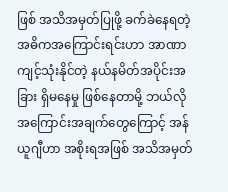ဖြစ် အသိအမှတ်ပြုဖို့ ခက်ခဲနေရတဲ့ အဓိကအကြောင်းရင်းဟာ အာဏာကျင့်သုံးနိုင်တဲ့ နယ်နမိတ်အပိုင်းအခြား ရှိမနေမှု ဖြစ်နေတာမို့ ဘယ်လိုအကြောင်းအချက်တွေကြောင့် အန်ယူဂျီဟာ အစိုးရအဖြစ် အသိအမှတ်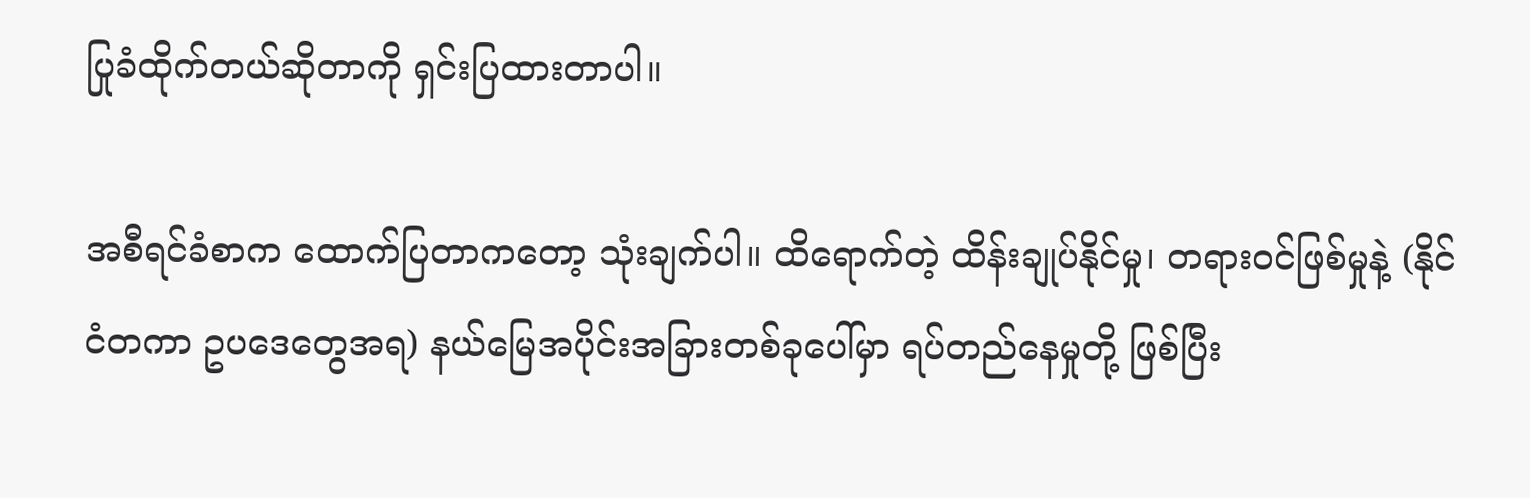ပြုခံထိုက်တယ်ဆိုတာကို ရှင်းပြထားတာပါ။

အစီရင်ခံစာက ထောက်ပြတာကတော့ သုံးချက်ပါ။ ထိရောက်တဲ့ ထိန်းချုပ်နိုင်မှု၊ တရားဝင်ဖြစ်မှုနဲ့ (နိုင်ငံတကာ ဥပဒေတွေအရ) နယ်မြေအပိုင်းအခြားတစ်ခုပေါ်မှာ ရပ်တည်နေမှုတို့ ဖြစ်ပြီး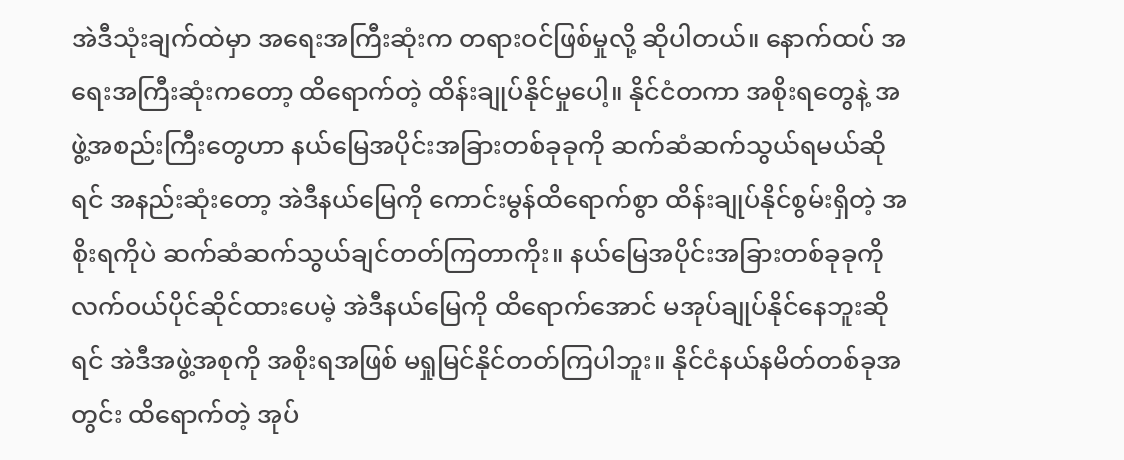အဲဒီသုံးချက်ထဲမှာ အရေးအကြီးဆုံးက တရားဝင်ဖြစ်မှုလို့ ဆိုပါတယ်။ နောက်ထပ် အရေးအကြီးဆုံးကတော့ ထိရောက်တဲ့ ထိန်းချုပ်နိုင်မှုပေါ့။ နိုင်ငံတကာ အစိုးရတွေနဲ့ အဖွဲ့အစည်းကြီးတွေဟာ နယ်မြေအပိုင်းအခြားတစ်ခုခုကို ဆက်ဆံဆက်သွယ်ရမယ်ဆိုရင် အနည်းဆုံးတော့ အဲဒီနယ်မြေကို ကောင်းမွန်ထိရောက်စွာ ထိန်းချုပ်နိုင်စွမ်းရှိတဲ့ အစိုးရကိုပဲ ဆက်ဆံဆက်သွယ်ချင်တတ်ကြတာကိုး။ နယ်မြေအပိုင်းအခြားတစ်ခုခုကို လက်ဝယ်ပိုင်ဆိုင်ထားပေမဲ့ အဲဒီနယ်မြေကို ထိရောက်အောင် မအုပ်ချုပ်နိုင်နေဘူးဆိုရင် အဲဒီအဖွဲ့အစုကို အစိုးရအဖြစ် မရှုမြင်နိုင်တတ်ကြပါဘူး။ နိုင်ငံနယ်နမိတ်တစ်ခုအတွင်း ထိရောက်တဲ့ အုပ်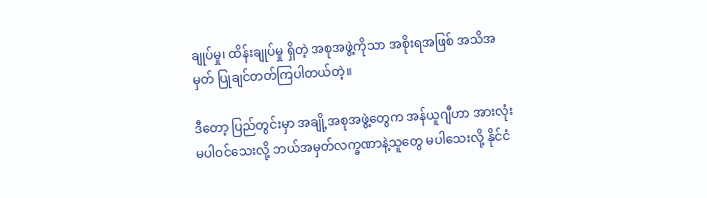ချုပ်မှု၊ ထိန်းချုပ်မှု ရှိတဲ့ အစုအဖွဲ့ကိုသာ အစိုးရအဖြစ် အသိအမှတ် ပြုချင်တတ်ကြပါတယ်တဲ့။

ဒီတော့ ပြည်တွင်းမှာ အချို့အစုအဖွဲ့တွေက အန်ယူဂျီဟာ အားလုံး မပါဝင်သေးလို့ ဘယ်အမှတ်လက္ခဏာနဲ့သူတွေ မပါသေးလို့ နိုင်ငံ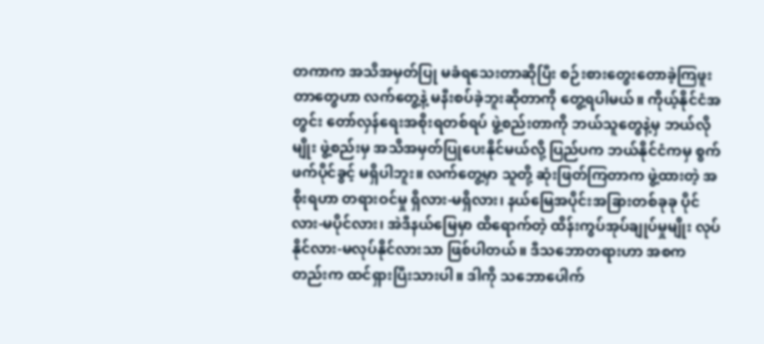တကာက အသိအမှတ်ပြု မခံရသေးတာဆိုပြီး စဉ်းစားတွေးတောခဲ့ကြဖူးတာတွေဟာ လက်တွေ့နဲ့ မနီးစပ်ခဲ့ဘူးဆိုတာကို တွေ့ရပါမယ်။ ကိုယ့်နိုင်ငံအတွင်း တော်လှန်ရေးအစိုးရတစ်ရပ် ဖွဲ့စည်းတာကို ဘယ်သူတွေနဲ့မှ ဘယ်လိုမျိုး ဖွဲ့စည်းမှ အသိအမှတ်ပြုပေးနိုင်မယ်လို့ ပြည်ပက ဘယ်နိုင်ငံကမှ စွက်ဖက်ပိုင်ခွင့် မရှိပါဘူး။ လက်တွေ့မှာ သူတို့ ဆုံးဖြတ်ကြတာက ဖွဲ့ထားတဲ့ အစိုးရဟာ တရားဝင်မှု ရှိလား-မရှိလား၊ နယ်မြေအပိုင်းအခြားတစ်ခုခု ပိုင်လား-မပိုင်လား၊ အဲဒီနယ်မြေမှာ ထိရောက်တဲ့ ထိန်းကွပ်အုပ်ချုပ်မှုမျိုး လုပ်နိုင်လား-မလုပ်နိုင်လားသာ ဖြစ်ပါတယ်။ ဒီသဘောတရားဟာ အစကတည်းက ထင်ရှားပြီးသားပါ။ ဒါကို သဘောပေါက်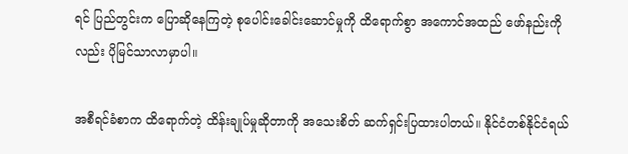ရင် ပြည်တွင်းက ပြောဆိုနေကြတဲ့ စုပေါင်းခေါင်းဆောင်မှုကို ထိရောက်စွာ အကောင်အထည် ဖော်နည်းကိုလည်း ပိုမြင်သာလာမှာပါ။

အစီရင်ခံစာက ထိရောက်တဲ့ ထိန်းချုပ်မှုဆိုတာကို အသေးစိတ် ဆက်ရှင်းပြထားပါတယ်။ နိုင်ငံတစ်နိုင်ငံရယ်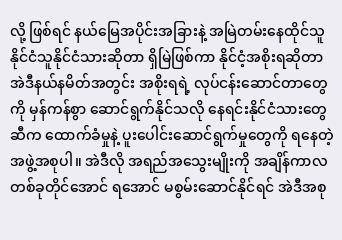လို့ ဖြစ်ရင် နယ်မြေအပိုင်းအခြားနဲ့ အမြဲတမ်းနေထိုင်သူ နိုင်ငံသူနိုင်ငံသားဆိုတာ ရှိမြဲဖြစ်ကာ နိုင်ငံ့အစိုးရဆိုတာ အဲဒီနယ်နမိတ်အတွင်း အစိုးရရဲ့ လုပ်ငန်းဆောင်တာတွေကို မှန်ကန်စွာ ဆောင်ရွက်နိုင်သလို နေရင်းနိုင်ငံသားတွေဆီက ထောက်ခံမှုနဲ့ ပူးပေါင်းဆောင်ရွက်မှုတွေကို ရနေတဲ့ အဖွဲ့အစုပါ။ အဲဒီလို အရည်အသွေးမျိုးကို အချိန်ကာလတစ်ခုတိုင်အောင် ရအောင် မစွမ်းဆောင်နိုင်ရင် အဲဒီအစု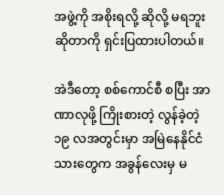အဖွဲ့ကို အစိုးရလို့ ဆိုလို့ မရဘူးဆိုတာကို ရှင်းပြထားပါတယ်။

အဲဒီတော့ စစ်ကောင်စီ စပြီး အာဏာလုဖို့ ကြိုးစားတဲ့ လွန်ခဲ့တဲ့ ၁၉ လအတွင်းမှာ အမြဲနေနိုင်ငံသားတွေက အခွန်လေးမှ မ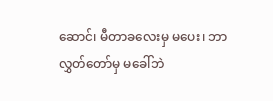ဆောင်၊ မီတာခလေးမှ မပေး၊ ဘာလွှတ်တော်မှ မခေါ်ဘဲ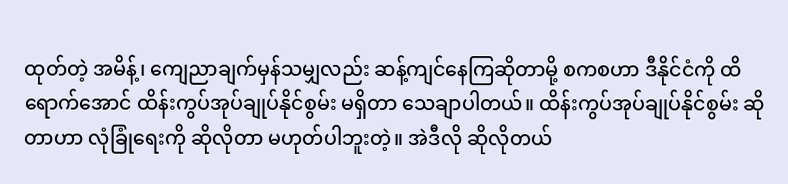ထုတ်တဲ့ အမိန့်၊ ကျေညာချက်မှန်သမျှလည်း ဆန့်ကျင်နေကြဆိုတာမို့ စကစဟာ ဒီနိုင်ငံကို ထိရောက်အောင် ထိန်းကွပ်အုပ်ချုပ်နိုင်စွမ်း မရှိတာ သေချာပါတယ်။ ထိန်းကွပ်အုပ်ချုပ်နိုင်စွမ်း ဆိုတာဟာ လုံခြုံရေးကို ဆိုလိုတာ မဟုတ်ပါဘူးတဲ့။ အဲဒီလို ဆိုလိုတယ်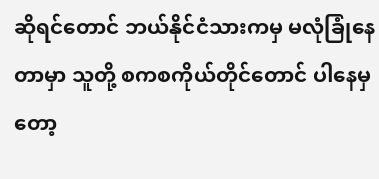ဆိုရင်တောင် ဘယ်နိုင်ငံသားကမှ မလုံခြုံနေတာမှာ သူတို့ စကစကိုယ်တိုင်တောင် ပါနေမှတော့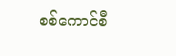စစ်ကောင်စီ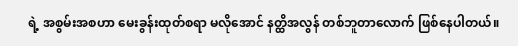ရဲ့ အစွမ်းအစဟာ မေးခွန်းထုတ်စရာ မလိုအောင် နတ္ထိအလွန် တစ်ဘူတာလောက် ဖြစ်နေပါတယ်။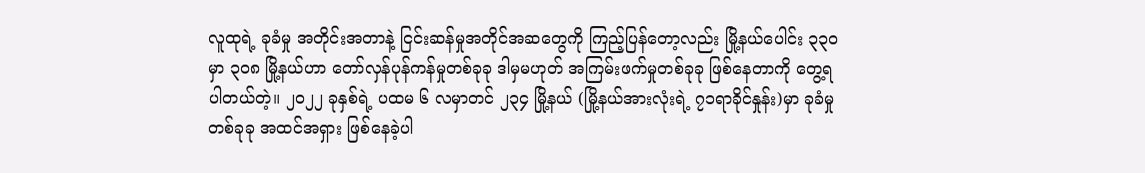လူထုရဲ့ ခုခံမှု အတိုင်းအတာနဲ့ ငြင်းဆန်မှုအတိုင်အဆတွေကို ကြည့်ပြန်တော့လည်း မြို့နယ်ပေါင်း ၃၃၀ မှာ ၃၀၈ မြို့နယ်ဟာ တော်လှန်ပုန်ကန်မှုတစ်ခုခု ဒါမှမဟုတ် အကြမ်းဖက်မှုတစ်ခုခု ဖြစ်နေတာကို တွေ့ရပါတယ်တဲ့။ ၂၀၂၂ ခုနှစ်ရဲ့ ပထမ ၆ လမှာတင် ၂၃၄ မြို့နယ် (မြို့နယ်အားလုံးရဲ့ ၇၁ရာခိုင်နှုန်း)မှာ ခုခံမှုတစ်ခုခု အထင်အရှား ဖြစ်နေခဲ့ပါ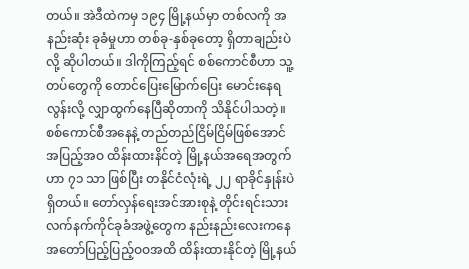တယ်။ အဲဒီထဲကမှ ၁၉၄ မြို့နယ်မှာ တစ်လကို အနည်းဆုံး ခုခံမှုဟာ တစ်ခု-နှစ်ခုတော့ ရှိတာချည်းပဲလို့ ဆိုပါတယ်။ ဒါကိုကြည့်ရင် စစ်ကောင်စီဟာ သူ့တပ်တွေကို တောင်ပြေးမြောက်ပြေး မောင်းနေရလွန်းလို့ လျှာထွက်နေပြီဆိုတာကို သိနိုင်ပါသတဲ့။ စစ်ကောင်စီအနေနဲ့ တည်တည်ငြိမ်ငြိမ်ဖြစ်အောင် အပြည့်အဝ ထိန်းထားနိင်တဲ့ မြို့နယ်အရေအတွက်ဟာ ၇၁ သာ ဖြစ်ပြီး တနိုင်ငံလုံးရဲ့ ၂၂ ရာခိုင်နှုန်းပဲ ရှိတယ်။ တော်လှန်ရေးအင်အားစုနဲ့ တိုင်းရင်းသား လက်နက်ကိုင်ခုခံအဖွဲ့တွေက နည်းနည်းလေးကနေ အတော်ပြည့်ပြည့်ဝဝအထိ ထိန်းထားနိုင်တဲ့ မြို့နယ်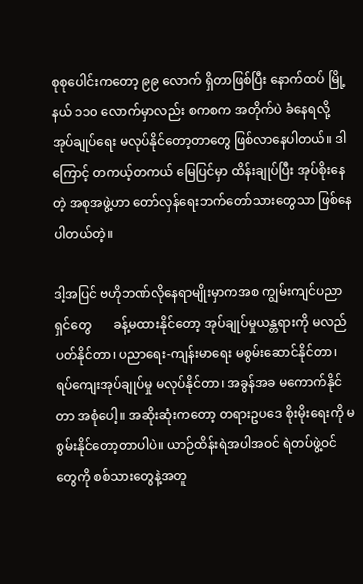စုစုပေါင်းကတော့ ၉၉ လောက် ရှိတာဖြစ်ပြီး နောက်ထပ် မြို့နယ် ၁၁၀ လောက်မှာလည်း စကစက အတိုက်ပဲ ခံနေရလို့ အုပ်ချုပ်ရေး မလုပ်နိုင်တော့တာတွေ ဖြစ်လာနေပါတယ်။ ဒါကြောင့် တကယ့်တကယ် မြေပြင်မှာ ထိန်းချုပ်ပြီး အုပ်စိုးနေတဲ့ အစုအဖွဲ့ဟာ တော်လှန်ရေးဘက်တော်သားတွေသာ ဖြစ်နေပါတယ်တဲ့။

ဒါ့အပြင် ဗဟိုဘဏ်လိုနေရာမျိုးမှာကအစ ကျွမ်းကျင်ပညာရှင်တွေ       ခန့်မထားနိုင်တော့ အုပ်ချုပ်မှုယန္တရားကို မလည်ပတ်နိုင်တာ၊ ပညာရေး-ကျန်းမာရေး မစွမ်းဆောင်နိုင်တာ၊ ရပ်ကျေးအုပ်ချုပ်မှု မလုပ်နိုင်တာ၊ အခွန်အခ မကောက်နိုင်တာ အစုံပေါ့။ အဆိုးဆုံးကတော့ တရားဥပဒေ စိုးမိုးရေးကို မစွမ်းနိုင်တော့တာပါပဲ။ ယာဉ်ထိန်းရဲအပါအဝင် ရဲတပ်ဖွဲ့ဝင်တွေကို စစ်သားတွေနဲ့အတူ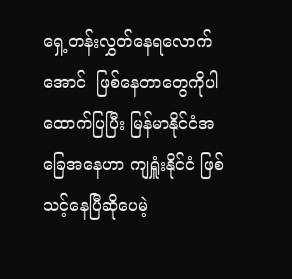ရှေ့တန်းလွှတ်နေရလောက်အောင်  ဖြစ်နေတာတွေကိုပါ ထောက်ပြပြီး မြန်မာနိုင်ငံအခြေအနေဟာ ကျရှူံးနိုင်ငံ ဖြစ်သင့်နေပြီဆိုပေမဲ့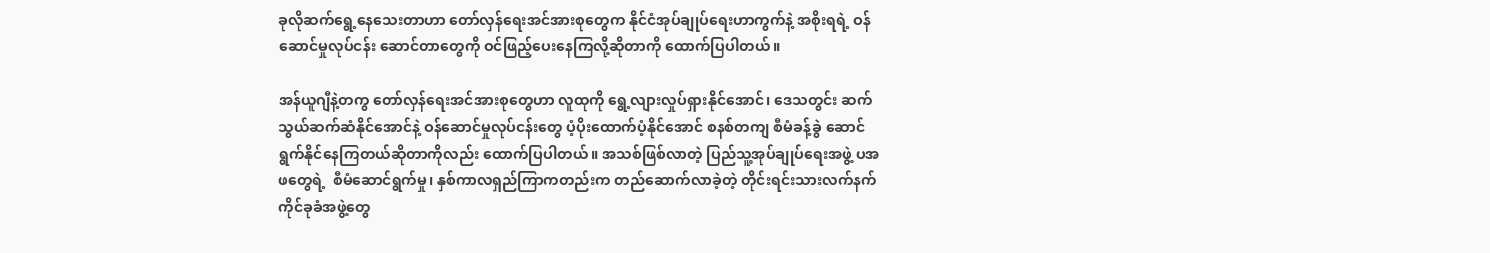ခုလိုဆက်ရွေ့နေသေးတာဟာ တော်လှန်ရေးအင်အားစုတွေက နိုင်ငံအုပ်ချုပ်ရေးဟာကွက်နဲ့ အစိုးရရဲ့ ဝန်ဆောင်မှုလုပ်ငန်း ဆောင်တာတွေကို ဝင်ဖြည့်ပေးနေကြလို့ဆိုတာကို ထောက်ပြပါတယ်။

အန်ယူဂျီနဲ့တကွ တော်လှန်ရေးအင်အားစုတွေဟာ လူထုကို ရွေ့လျားလှုပ်ရှားနိုင်အောင်၊ ဒေသတွင်း ဆက်သွယ်ဆက်ဆံနိုင်အောင်နဲ့ ဝန်‌ဆောင်မှုလုပ်ငန်းတွေ ပံ့ပိုးထောက်ပံ့နိုင်အောင် စနစ်တကျ စီမံခန့်ခွဲ ဆောင်ရွက်နိုင်နေကြတယ်ဆိုတာကိုလည်း ထောက်ပြပါတယ်။ အသစ်ဖြစ်လာတဲ့ ပြည်သူ့အုပ်ချုပ်ရေးအဖွဲ့ ပအဖတွေရဲ့  စီမံဆောင်ရွက်မှု၊ နှစ်ကာလရှည်ကြာကတည်းက တည်ဆောက်လာခဲ့တဲ့ တိုင်းရင်းသားလက်နက်ကိုင်ခုခံအဖွဲ့တွေ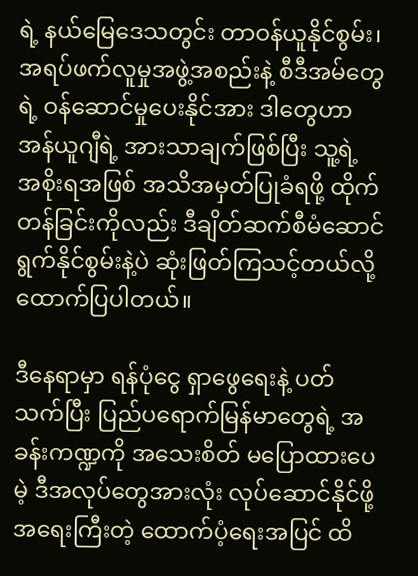ရဲ့ နယ်မြေဒေသတွင်း တာဝန်ယူနိုင်စွမ်း၊ အရပ်ဖက်လူမှုအဖွဲ့အစည်းနဲ့ စီဒီအမ်တွေရဲ့ ဝန်ဆောင်မှုပေးနိုင်အား ဒါတွေဟာ အန်ယူဂျီရဲ့ အားသာချက်ဖြစ်ပြီး သူ့ရဲ့ အစိုးရအဖြစ် အသိအမှတ်ပြုခံရဖို့ ထိုက်တန်ခြင်းကိုလည်း ဒီချိတ်ဆက်စီမံဆောင်ရွက်နိုင်စွမ်းနဲ့ပဲ ဆုံးဖြတ်ကြသင့်တယ်လို့ ထောက်ပြပါတယ်။

ဒီနေရာမှာ ရန်ပုံငွေ ရှာဖွေရေးနဲ့ ပတ်သက်ပြီး ပြည်ပရောက်မြန်မာတွေရဲ့ အခန်းကဏ္ဍကို အသေးစိတ် မပြောထားပေမဲ့ ဒီအလုပ်တွေအားလုံး လုပ်ဆောင်နိုင်ဖို့ အရေးကြီးတဲ့ ထောက်ပံ့ရေးအပြင် ထိ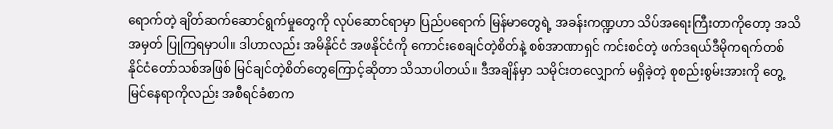ရောက်တဲ့ ချိတ်ဆက်ဆောင်ရွက်မှုတွေကို လုပ်ဆောင်ရာမှာ ပြည်ပရောက် မြန်မာတွေရဲ့ အခန်းကဏ္ဍဟာ သိပ်အရေးကြီးတာကိုတော့ အသိအမှတ် ပြုကြရမှာပါ။ ဒါဟာလည်း အမိနိုင်ငံ အဖနိုင်ငံကို ကောင်းစေချင်တဲ့စိတ်နဲ့ စစ်အာဏာရှင် ကင်းစင်တဲ့ ဖက်ဒရယ်ဒီမိုကရက်တစ် နိုင်ငံတော်သစ်အဖြစ် မြင်ချင်တဲ့စိတ်တွေကြောင့်ဆိုတာ သိသာပါတယ်။ ဒီအချိန်မှာ သမိုင်းတလျှောက် မရှိခဲ့တဲ့ စုစည်းစွမ်းအားကို တွေ့မြင်နေရာကိုလည်း အစီရင်ခံစာက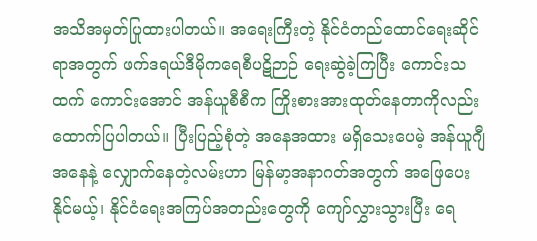အသိအမှတ်ပြုထားပါတယ်။ အရေးကြီးတဲ့ နိုင်ငံတည်ထောင်ရေးဆိုင်ရာအတွက် ဖက်ဒရယ်ဒီမိုကရေစီပဋိဉာဉ် ရေးဆွဲခဲ့ကြပြီး ကောင်းသထက် ကောင်းအောင် အန်ယူစီစီက ကြိုးစားအားထုတ်နေတာကိုလည်း ထောက်ပြပါတယ်။ ပြီးပြည့်စုံတဲ့ အနေအထား မရှိသေးပေမဲ့ အန်ယူဂျီအနေနဲ့ လျှောက်နေတဲ့လမ်းဟာ မြန်မာ့အနာဂတ်အတွက် အဖြေပေးနိုင်မယ့်၊ နိုင်ငံရေးအကြပ်အတည်းတွေကို ကျော်လွှားသွားပြီး ရေ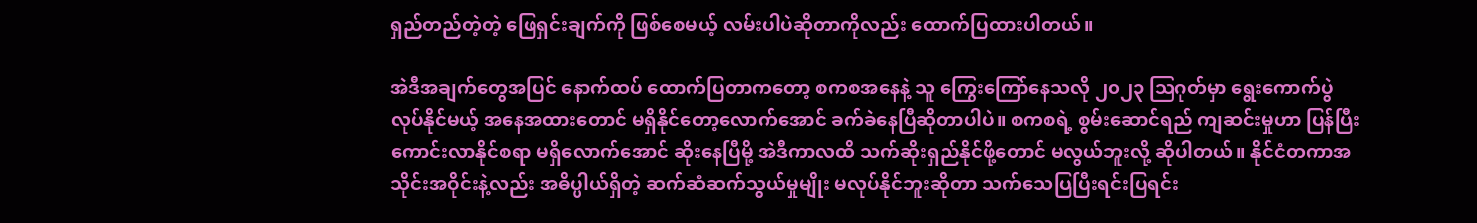ရှည်တည်တဲ့တဲ့ ဖြေရှင်းချက်ကို ဖြစ်စေမယ့် လမ်းပါပဲဆိုတာကိုလည်း ထောက်ပြထားပါတယ်။

အဲဒီအချက်တွေအပြင် နောက်ထပ် ထောက်ပြတာကတော့ စကစအနေနဲ့ သူ ကြွေးကြော်နေသလို ၂၀၂၃ ဩဂုတ်မှာ ရွေးကောက်ပွဲ လုပ်နိုင်မယ့် အနေအထားတောင် မရှိနိုင်တော့လောက်အောင် ခက်ခဲနေပြီဆိုတာပါပဲ။ စကစရဲ့ စွမ်းဆောင်ရည် ကျဆင်းမှုဟာ ပြန်ပြီး ကောင်းလာနိုင်စရာ မရှိလောက်အောင် ဆိုးနေပြီမို့ အဲဒီကာလထိ သက်ဆိုးရှည်နိုင်ဖို့တောင် မလွယ်ဘူးလို့ ဆိုပါတယ်။ နိုင်ငံတကာအသိုင်းအဝိုင်းနဲ့လည်း အဓိပ္ပါယ်ရှိတဲ့ ဆက်ဆံဆက်သွယ်မှုမျိုး မလုပ်နိုင်ဘူးဆိုတာ သက်သေပြပြီးရင်းပြရင်း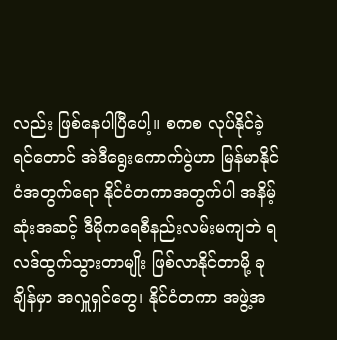လည်း ဖြစ်နေပါပြီပေါ့။ စကစ လုပ်နိုင်ခဲ့ရင်တောင် အဲဒီရွေးကောက်ပွဲဟာ မြန်မာနိုင်ငံအတွက်ရော နိုင်ငံတကာအတွက်ပါ အနိမ့်ဆုံးအဆင့် ဒီမိုကရေစီနည်းလမ်းမကျဘဲ ရလဒ်ထွက်သွားတာမျိုး ဖြစ်လာနိုင်တာမို့ ခုချိန်မှာ အလှူရှင်တွေ၊ နိုင်ငံတကာ အဖွဲ့အ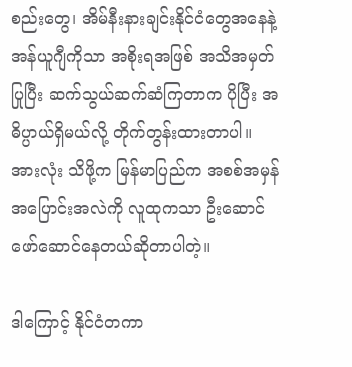စည်းတွေ၊ အိမ်နီးနားချင်းနိုင်ငံတွေအနေနဲ့ အန်ယူဂျီကိုသာ အစိုးရအဖြစ် အသိအမှတ်ပြုပြီး ဆက်သွယ်ဆက်ဆံကြတာက ပိုပြီး အဓိပ္ပာယ်ရှိမယ်လို့ တိုက်တွန်းထားတာပါ။ အားလုံး သိဖို့က မြန်မာပြည်က အစစ်အမှန် အပြောင်းအလဲကို လူထုကသာ ဦးဆောင်ဖော်ဆောင်နေတယ်ဆိုတာပါတဲ့။

ဒါကြောင့် နိုင်ငံတကာ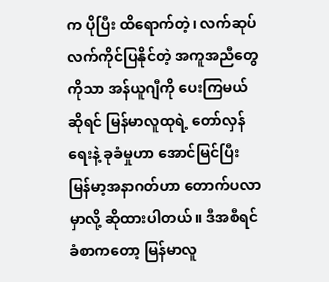က ပိုပြီး ထိရောက်တဲ့၊ လက်ဆုပ်လက်ကိုင်ပြနိုင်တဲ့ အကူအညီတွေကိုသာ အန်ယူဂျီကို ပေးကြမယ်ဆိုရင် မြန်မာလူထုရဲ့ တော်လှန်ရေးနဲ့ ခုခံမှုဟာ အောင်မြင်ပြီး မြန်မာ့အနာဂတ်ဟာ တောက်ပလာမှာလို့ ဆိုထားပါတယ်။ ဒီအစီရင်ခံစာကတော့ မြန်မာလူ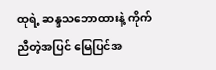ထုရဲ့ ဆန္ဒသဘောထားနဲ့ ကိုက်ညီတဲ့အပြင် မြေပြင်အ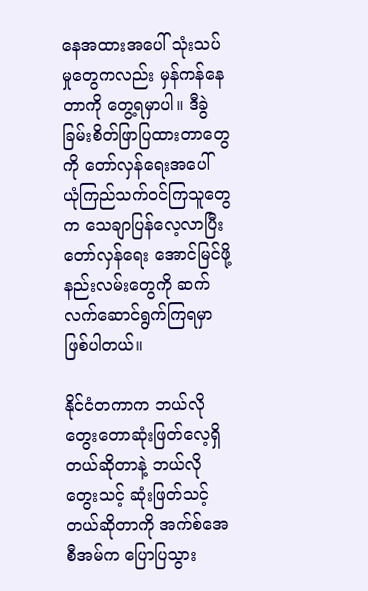နေအထားအပေါ် သုံးသပ်မှုတွေကလည်း မှန်ကန်နေတာကို တွေ့ရမှာပါ။ ဒီခွဲခြမ်းစိတ်ဖြာပြထားတာတွေကို တော်လှန်ရေးအပေါ် ယုံကြည်သက်ဝင်ကြသူတွေက သေချာပြန်လေ့လာပြီး တော်လှန်ရေး အောင်မြင်ဖို့ နည်းလမ်းတွေကို ဆက်လက်ဆောင်ရွက်ကြရမှာ ဖြစ်ပါတယ်။

နိုင်ငံတကာက ဘယ်လိုတွေးတောဆုံးဖြတ်‌လေ့ရှိတယ်ဆိုတာနဲ့ ဘယ်လိုတွေးသင့် ဆုံးဖြတ်သင့်တယ်ဆိုတာကို အက်စ်အေစီအမ်က ပြောပြသွား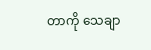တာကို သေချာ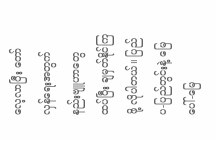လေ့လာပြီး တော်လှန်ရေးအတွက် နည်းဗျူဟာတွေ ထပ်ပြီး ချမှတ်နိုင်ကြဖို့ လိုပါတယ်။ ပြည်ပ-ပြည်တွင်းနဲ့ မြေပေါ်-မြေ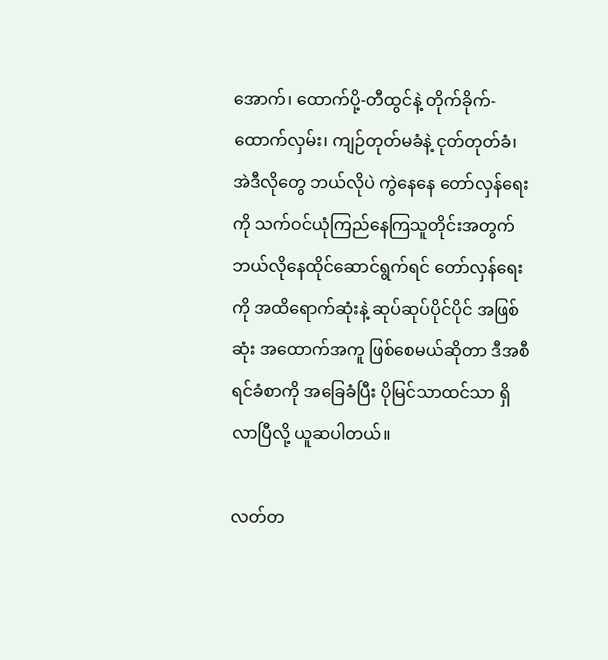အောက်၊ ထောက်ပို့-တီထွင်နဲ့ တိုက်ခိုက်-ထောက်လှမ်း၊ ကျဉ်တုတ်မခံနဲ့ ငုတ်တုတ်ခံ၊ အဲဒီလိုတွေ ဘယ်လိုပဲ ကွဲနေနေ တော်လှန်ရေးကို သက်ဝင်ယုံကြည်နေကြသူတိုင်းအတွက် ဘယ်လိုနေထိုင်ဆောင်ရွက်ရင် တော်လှန်ရေးကို အထိရောက်ဆုံးနဲ့ ဆုပ်ဆုပ်ပိုင်ပိုင် အဖြစ်ဆုံး အထောက်အကူ ဖြစ်စေမယ်ဆိုတာ ဒီအစီရင်ခံစာကို အခြေခံပြီး ပိုမြင်သာထင်သာ ရှိလာပြီလို့ ယူဆပါတယ်။

လတ်တ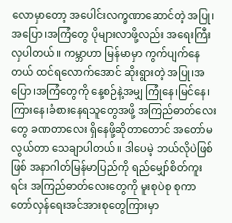လောမှာတော့ အပေါင်းလက္ခဏာဆောင်တဲ့ အပြု၊အပြော၊အကြံတွေ ပိုများလာဖို့လည်း အရေးကြီးလှပါတယ်။ ကမ္ဘာဟာ မြန်မာမှာ ကွက်ပျက်နေတယ် ထင်ရလောက်အောင် ဆိုးရွားတဲ့ အပြု၊အပြော၊အကြံတွေကို နေ့စဉ်နဲ့အမျှ ကြုံနေ၊မြင်နေ၊ကြားနေ၊ခံစားနေရသူတွေအဖို့ အကြည်ဓာတ်လေးတွေ ခဏတာလေး ရှိနေဖို့ဆိုတာတောင် အတော်မလွယ်တာ သေချာပါတယ်။ ဒါပေမဲ့ ဘယ်လိုပဲဖြစ်ဖြစ် အနာဂါတ်မြန်မာပြည်ကို ရည်မျှော်စိတ်ကူးရင်း အကြည်ဓာတ်လေးတွေကို မူးစုပဲစု စုကာ တော်လှန်ရေးအင်အားစုတွေကြားမှာ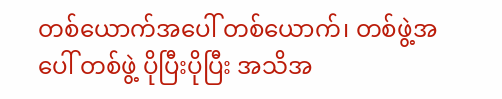တစ်ယောက်အပေါ် တစ်ယောက်၊ တစ်ဖွဲ့အပေါ် တစ်ဖွဲ့ ပိုပြီးပိုပြီး အသိအ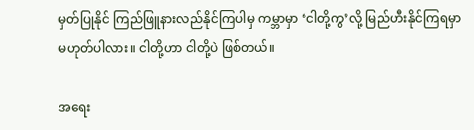မှတ်ပြုနိုင် ကြည်ဖြူနားလည်နိုင်ကြပါမှ ကမ္ဘာမှာ ‘ငါတို့ကွ’လို့ မြည်ဟီးနိုင်ကြရမှာ မဟုတ်ပါလား။ ငါတို့ဟာ ငါတို့ပဲ ဖြစ်တယ်။

အရေး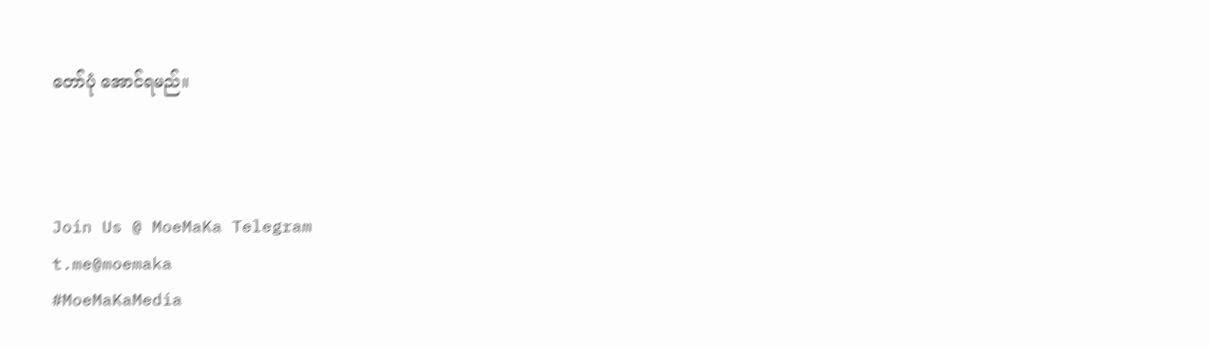တော်ပုံ အောင်ရမည်။



Join Us @ MoeMaKa Telegram
t.me@moemaka
#MoeMaKaMedia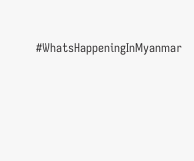#WhatsHappeningInMyanmar